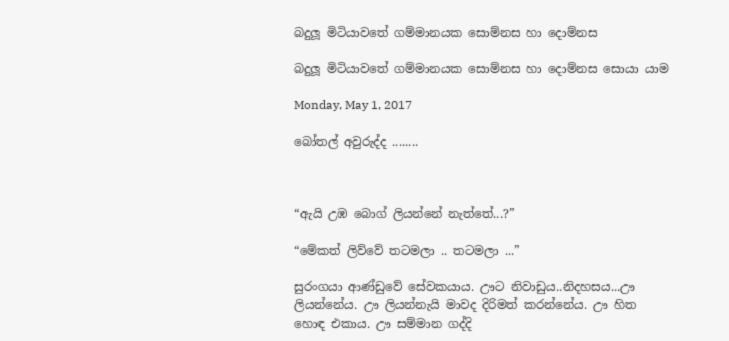බදුලූ මිටියාවතේ ගම්මානයක සොම්නස හා දොම්නස

බදුලූ මිටියාවතේ ගම්මානයක සොම්නස හා දොම්නස සොයා යාම

Monday, May 1, 2017

බෝතල් අවුරුද්ද ........



“ඇයි උඹ බොග් ලියන්නේ නැත්තේ...?”

“මේකත් ලිව්වේ තටමලා .. තටමලා ...”

සුරංගයා ආණ්ඩුවේ සේවකයාය. ඌට නිවාඩුය..නිදහසය...ඌ ලියන්නේය. ඌ ලියන්නැයි මාවද දිරිමත් කරන්නේය. ඌ හිත හොඳ එකාය. ඌ සම්මාන ගද්දි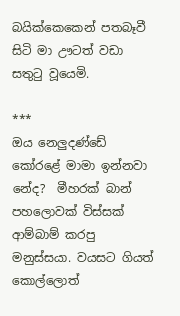බයික්කෙකෙන් පතබෑවී සිටි මා ඌටත් වඩා සතුටු වූයෙමි.

***
ඔය නෙලුදණ්ඩේ කෝරළේ මාමා ඉන්නවා නේද?  මීහරක් බාන් පහලොවක් විස්සක් ආම්බාම් කරපු මනුස්සයා. වයසට ගියත් කොල්ලොත්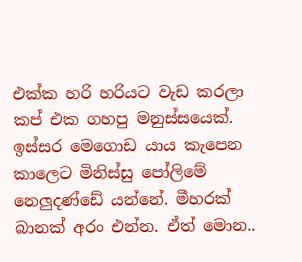එක්ක හරි හරියට වැඩ කරලා කප් එක ගහපු මනුස්සයෙක්. ඉස්සර මෙගොඩ යාය කැපෙන කාලෙට මිනිස්සු පෝලිමේ නෙලුදණ්ඩේ යන්නේ. මීහරක් බානක් අරං එන්න. ඒත් මොන..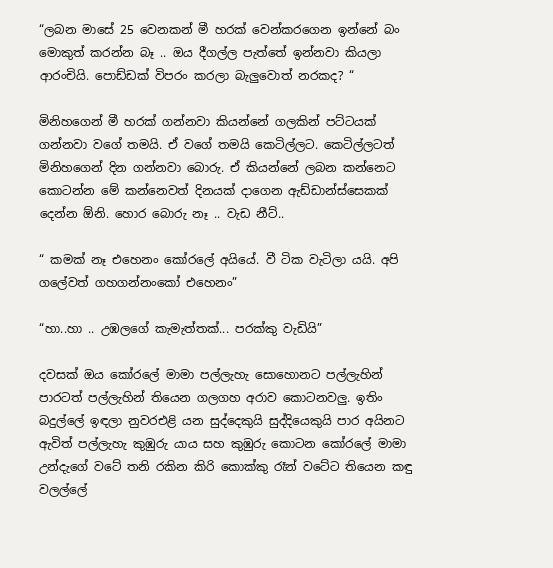“ලබන මාසේ 25 වෙනකන් මී හරක් වෙන්කරගෙන ඉන්නේ බං මොකුත් කරන්න බෑ .. ඔය දීගල්ල පැත්තේ ඉන්නවා කියලා ආරංචියි. පොඩ්ඩක් විපරං කරලා බැලුවොත් නරකද? “

මිනිහගෙන් මී හරක් ගන්නවා කියන්නේ ගලකින් පට්ටයක් ගන්නවා වගේ තමයි. ඒ වගේ තමයි කෙටිල්ලට. කෙටිල්ලටත් මිනිහගෙන් දින ගන්නවා බොරු. ඒ කියන්නේ ලබන කන්නෙට කොටන්න මේ කන්නෙවත් දිනයක් දාගෙන ඇඩ්ඩාන්ස්සෙකක් දෙන්න ඕනි. හොර බොරු නෑ .. වැඩ නීට්..

“ කමක් නෑ එහෙනං කෝරලේ අයියේ. වී ටික වැටිලා යයි. අපි ගලේවත් ගහගන්නංකෝ එහෙනං”

“හා..හා .. උඹලගේ කැමැත්තක්... පරක්කු වැඩියි”

දවසක් ඔය කෝරලේ මාමා පල්ලැහැ සොහොනට පල්ලැහින් පාරටත් පල්ලැහින් තියෙන ගලගහ අරාව කොටනවලු. ඉතිං බදුල්ලේ ඉඳලා නුවරඑළි යන සුද්දෙකුයි සුද්දියෙකුයි පාර අයිනට ඇවිත් පල්ලැහැ කුඹුරු යාය සහ කුඹුරු කොටන කෝරලේ මාමා උන්දැගේ වටේ තනි රකින කිරි කොක්කු රෑන් වටේට තියෙන කඳු වලල්ලේ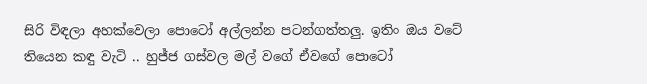සිරි විඳලා අහක්වෙලා පොටෝ අල්ලන්න පටන්ගත්තලු. ඉතිං ඔය වටේ තියෙන කඳු වැටි .. හුජ්ජ ගස්වල මල් වගේ ඒවගේ පොටෝ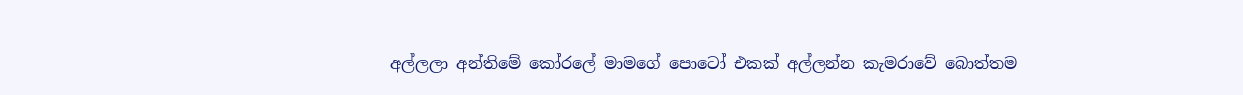අල්ලලා අන්තිමේ කෝරලේ මාමගේ පොටෝ එකක් අල්ලන්න කැමරාවේ බොත්තම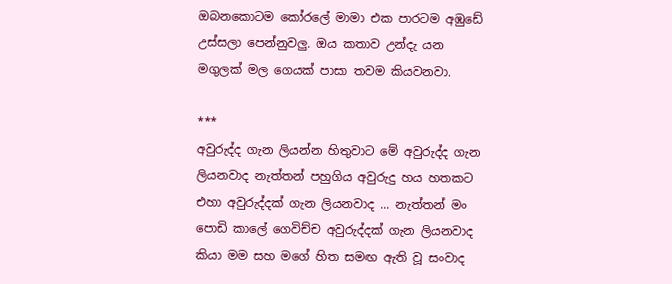ඔබනකොටම කෝරලේ මාමා එක පාරටම අඹුඩේ උස්සලා පෙන්නුවලු. ඔය කතාව උන්දැ යන මගුලක් මල ගෙයක් පාසා තවම කියවනවා.

***
අවුරුද්ද ගැන ලියන්න හිතුවාට මේ අවුරුද්ද ගැන ලියනවාද නැත්තන් පහුගිය අවුරුදු හය හතකට එහා අවුරුද්දක් ගැන ලියනවාද ... නැත්තන් මං පොඩි කාලේ ගෙවිච්ච අවුරුද්දක් ගැන ලියනවාද කියා මම සහ මගේ හිත සමඟ ඇති වූ සංවාද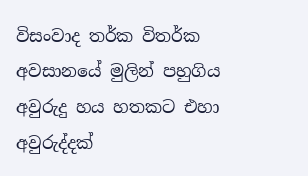විසංවාද තර්ක විතර්ක අවසානයේ මුලින් පහුගිය අවුරුදු හය හතකට එහා අවුරුද්දක්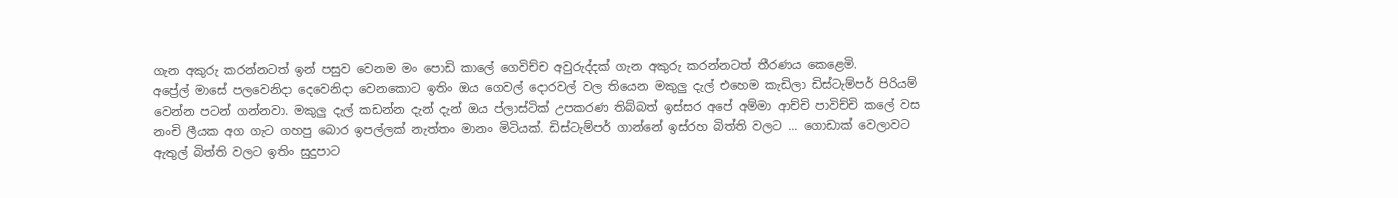ගැන අකුරු කරන්නටත් ඉන් පසුව වෙනම මං පොඩි කාලේ ගෙවිච්ච අවුරුද්දක් ගැන අකුරු කරන්නටත් තීරණය කෙළෙමි.
අප්‍රේල් මාසේ පලවෙනිදා දෙවෙනිදා වෙනකොට ඉතිං ඔය ගෙවල් දොරවල් වල තියෙන මකුලු දැල් එහෙම කැඩිලා ඩිස්ටැම්පර් පිරියම් වෙන්න පටන් ගන්නවා. මකුලු දැල් කඩන්න දැන් දැන් ඔය ප්ලාස්ටික් උපකරණ තිබ්බත් ඉස්සර අපේ අම්මා ආච්චි පාවිච්චි කලේ වස නංචි ලීයක අග ගැට ගහපු බොර ඉපල්ලක් නැත්තං මානං මිටියක්. ඩිස්ටැම්පර් ගාන්නේ ඉස්රහ බිත්ති වලට ... ගොඩාක් වෙලාවට ඇතුල් බිත්ති වලට ඉතිං සුදුපාට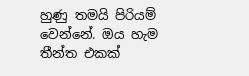හුණු තමයි පිරියම් වෙන්නේ. ඔය හැම තීන්ත එකක්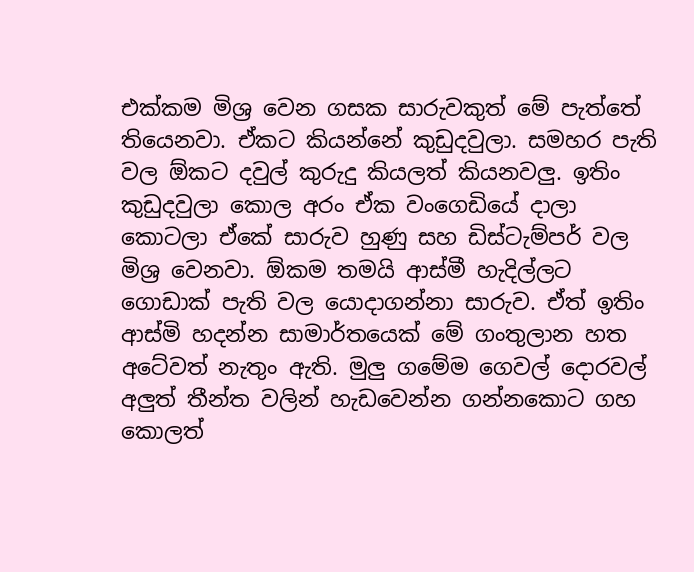එක්කම මිශ්‍ර වෙන ගසක සාරුවකුත් මේ පැත්තේ තියෙනවා. ඒකට කියන්නේ කුඩුදවුලා. සමහර පැති වල ඕකට දවුල් කුරුදු කියලත් කියනවලු. ඉතිං කුඩුදවුලා කොල අරං ඒක වංගෙඩියේ දාලා කොටලා ඒකේ සාරුව හුණු සහ ඩිස්ටැම්පර් වල මිශ්‍ර වෙනවා. ඕකම තමයි ආස්මී හැදිල්ලට ගොඩාක් පැති වල යොදාගන්නා සාරුව. ඒත් ඉතිං ආස්මි හදන්න සාමාර්තයෙක් මේ ගංතුලාන හත අටේවත් නැතුං ඇති. මුලු ගමේම ගෙවල් දොරවල් අලුත් තීන්ත වලින් හැඩවෙන්න ගන්නකොට ගහ කොලත්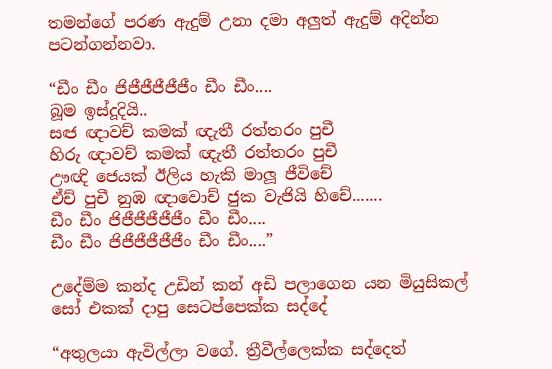තමන්ගේ පරණ ඇදුම් උනා දමා අලුත් ඇදුම් අදින්න පටන්ගන්නවා.

“ඩීං ඩීං ජිජීජීජීජීජීං ඩීං ඩීං....
බූම ඉස්දූදියි..
සඦ ඥාවච් කමක් ඥැතී රත්තරං පුචී
හිරු ඥාවච් කමක් ඥැතී රත්තරං පුචී
ඌඥි ජෙයක් ඊලිය හැකි මාලූ ජීවිචේ
ඒච් පුචී නුඹ ඥාවොච් ජුක වැජියි හිචේ.......
ඩීං ඩීං ජිජීජීජීජීජීං ඩීං ඩීං....
ඩීං ඩීං ජිජීජීජීජීජීං ඩීං ඩීං....”

උදේම්ම කන්ද උඩින් කන් අඩි පලාගෙන යන මියුසිකල් සෝ එකක් දාපු සෙටප්පෙක්ක සද්දේ

“අතුලයා ඇවිල්ලා වගේ. ත්‍රීවීල්ලෙක්ක සද්දෙත්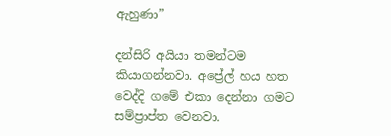ඇහුණා”

දන්සිරි අයියා තමන්ටම කියාගන්නවා. අප්‍රේල් හය හත වෙද්දි ගමේ එකා දෙන්නා ගමට සම්ප්‍රාප්ත වෙනවා.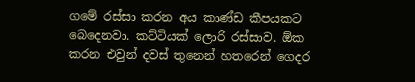ගමේ රස්සා කරන අය කාණ්ඩ කීපයකට බෙදෙනවා. කට්ටියක් ලොරි රස්සාව. ඕක කරන එවුන් දවස් තුනෙන් හතරෙන් ගෙදර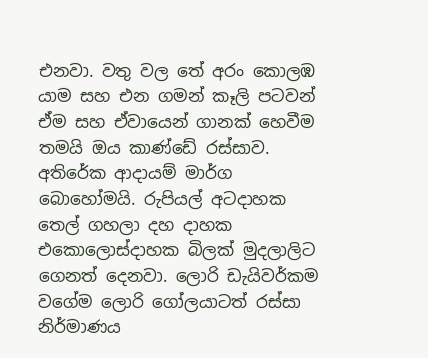එනවා. වතු වල තේ අරං කොලඹ යාම සහ එන ගමන් කෑලි පටවන් ඒම සහ ඒවායෙන් ගානක් හෙවීම තමයි ඔය කාණ්ඩේ රස්සාව. අතිරේක ආදායම් මාර්ග බොහෝමයි. රුපියල් අටදාහක තෙල් ගහලා දහ දාහක එකොලොස්දාහක බිලක් මුදලාලිට ගෙනත් දෙනවා. ලොරි ඩැයිවර්කම වගේම ලොරි ගෝලයාටත් රස්සා නිර්මාණය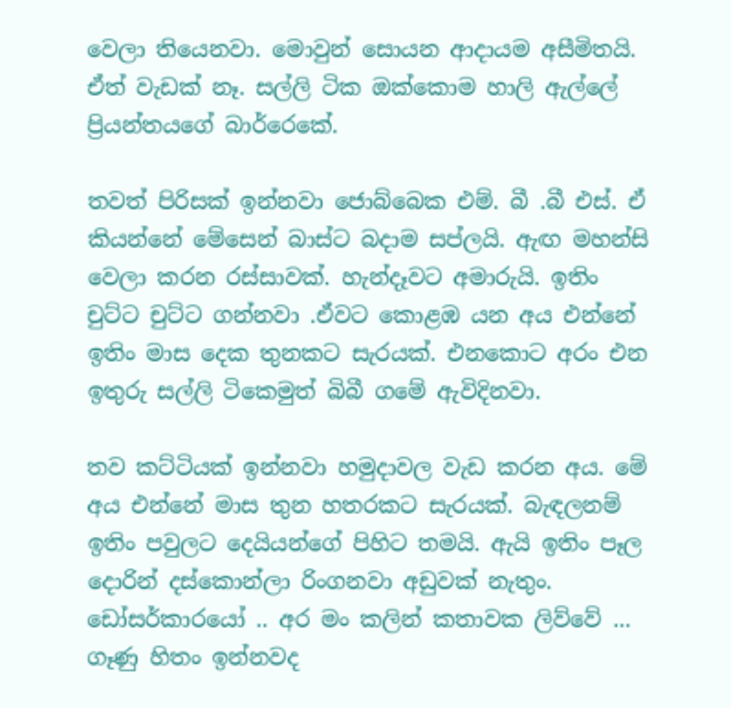වෙලා තියෙනවා. මොවුන් සොයන ආදායම අසීමිතයි. ඒත් වැඩක් නෑ. සල්ලි ටික ඔක්කොම හාලි ඇල්ලේ ප්‍රියන්තයගේ බාර්රෙකේ.

තවත් පිරිසක් ඉන්නවා ජොබ්බෙක එම්. බී .බී එස්. ඒ කියන්නේ මේසෙන් බාස්ට බදාම සප්ලයි. ඇඟ මහන්සි වෙලා කරන රස්සාවක්. හැන්දෑවට අමාරුයි. ඉතිං චුට්ට චුට්ට ගන්නවා .ඒවට කොළඹ යන අය එන්නේ ඉතිං මාස දෙක තුනකට සැරයක්. එනකොට අරං එන ඉතුරු සල්ලි ටිකෙමුත් බිබී ගමේ ඇවිදිනවා.

තව කට්ටියක් ඉන්නවා හමුදාවල වැඩ කරන අය. මේ අය එන්නේ මාස තුන හතරකට සැරයක්. බැඳලනම් ඉතිං පවුලට දෙයියන්ගේ පිහිට තමයි. ඇයි ඉතිං පෑල දොරින් දස්කොන්ලා රිංගනවා අඩුවක් නැතුං. ඩෝසර්කාරයෝ .. අර මං කලින් කතාවක ලිව්වේ ... ගෑණු හිතං ඉන්නවද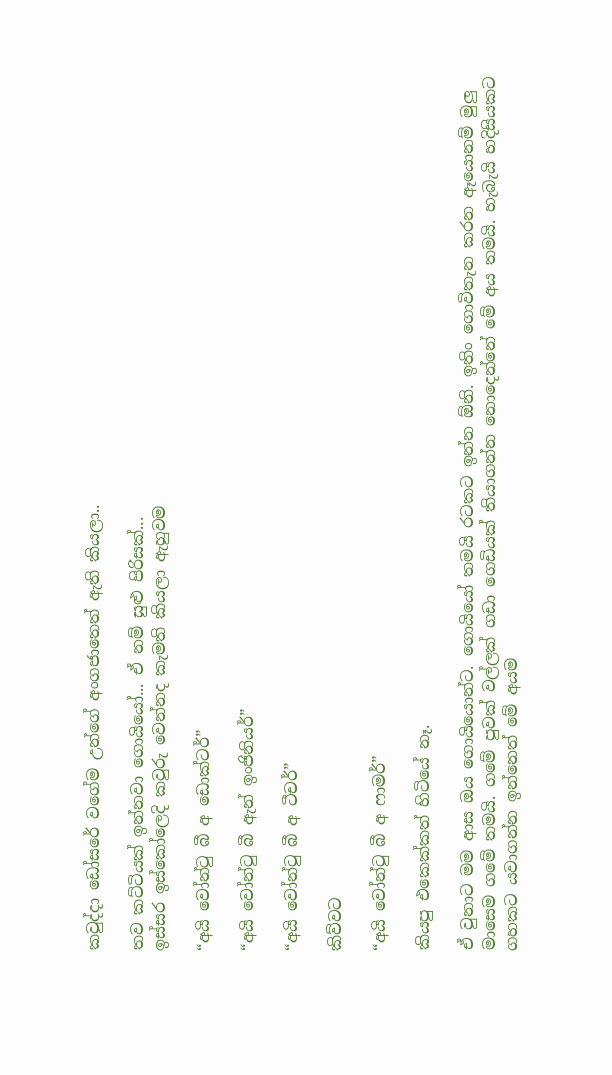කවුද්දා ඩෝසරේ වගේම උන්ගේ අංගජාතෙත් ඇති කියලා..

තව කට්ටියක් ඉන්නවා ගොයියෝ... ඒ නම් සුළු පිරිසක්...
ඉස්සර ඉස්කෝලෙදි කවුරු වෙන්නද කැමති කියලා ඇහුවම

“අයි වෝන්ටු බී අ ඩොක්ටර්”

“අයි වෝන්ටු බී ඇන් ඉංජිනියර්”

“අයි වෝන්ටු බී අ ටීචර්”

කිව්වට

“අයි වෝන්ටු බී අ ෆාමර්”

කියපු එකෙක්කත් හිටියේ නෑ.

ඒ වුනාට මම ආස ඔය ගොයියොන්ට. ගොයියෝ තමයි රටකට ඉන්න ඕනි. ඉතිං ගොවිතැන කරන ඈයොනම් මුලු මාසෙම ගමේ තමයි. ගමේ පුවක් වල්ලක් ගඩා ගෙඩියක් තියාගන්න නොදෙන්නේ මේ අය තමයි. හැබැයි හදිසියකට ගහකට යවාගන්න ඉන්නෙත් මේ අයම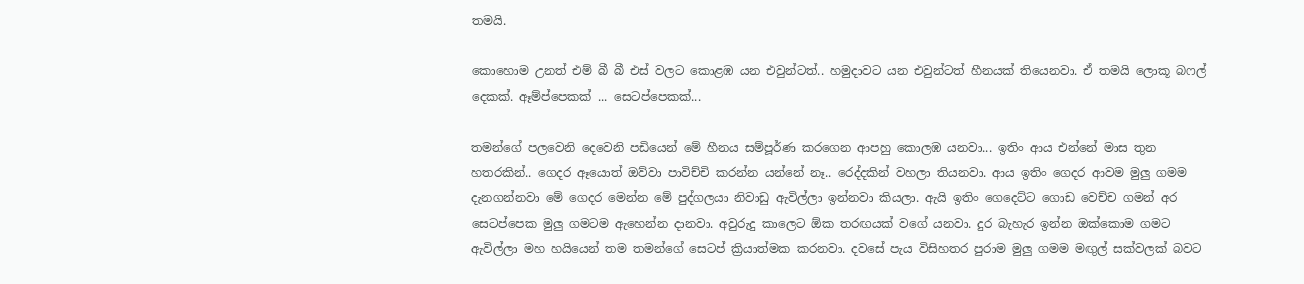තමයි.

කොහොම උනත් එම් බී බී එස් වලට කොළඹ යන එවුන්ටත්.. හමුදාවට යන එවුන්ටත් හීනයක් තියෙනවා. ඒ තමයි ලොකූ බෆල් දෙකක්. ඈම්ප්පෙකක් ... සෙටප්පෙකක්...

තමන්ගේ පලවෙනි දෙවෙනි පඩියෙන් මේ හීනය සම්පූර්ණ කරගෙන ආපහු කොලඹ යනවා... ඉතිං ආය එන්නේ මාස තුන හතරකින්.. ගෙදර ඈයොත් ඔව්වා පාවිච්චි කරන්න යන්නේ නෑ.. රෙද්දකින් වහලා තියනවා. ආය ඉතිං ගෙදර ආවම මුලු ගමම දැනගන්නවා මේ ගෙදර මෙන්න මේ පුද්ගලයා නිවාඩු ඇවිල්ලා ඉන්නවා කියලා. ඇයි ඉතිං ගෙදෙට්ට ගොඩ වෙච්ච ගමන් අර සෙටප්පෙක මුලු ගමටම ඇහෙන්න දානවා. අවුරුදු කාලෙට ඕක තරඟයක් වගේ යනවා. දුර බැහැර ඉන්න ඔක්කොම ගමට ඇවිල්ලා මහ හයියෙන් තම තමන්ගේ සෙටප් ක්‍රියාත්මක කරනවා. දවසේ පැය විසිහතර පුරාම මුලු ගමම මඟුල් සක්වලක් බවට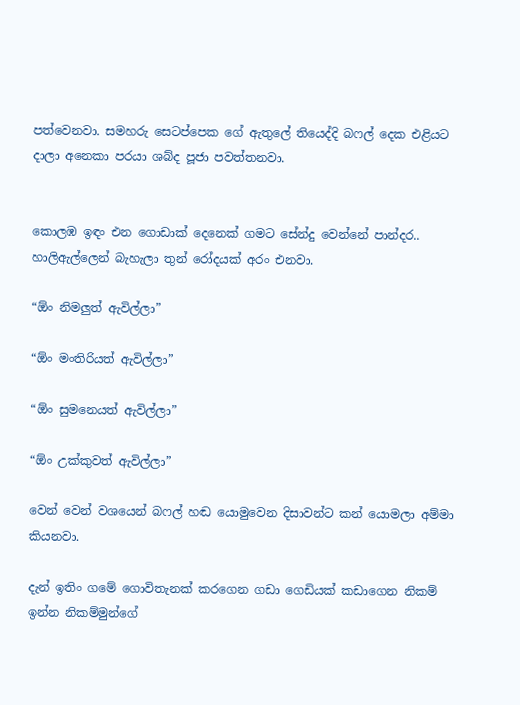පත්වෙනවා. සමහරු සෙටප්පෙක ගේ ඇතුලේ තියෙද්දි බෆල් දෙක එළියට දාලා අනෙකා පරයා ශබ්ද පූජා පවත්තනවා.


කොලඹ ඉඳං එන ගොඩාක් දෙනෙක් ගමට සේන්දු වෙන්නේ පාන්දර.. හාලිඇල්ලෙන් බැහැලා තුන් රෝදයක් අරං එනවා.

“ඕං නිමලුත් ඇවිල්ලා”

“ඕං මංතිරියත් ඇවිල්ලා”

“ඕං සුමනෙයත් ඇවිල්ලා”

“ඕං උක්කුවත් ඇවිල්ලා”

වෙන් වෙන් වශයෙන් බෆල් හඬ යොමුවෙන දිසාවන්ට කන් යොමලා අම්මා කියනවා.

දැන් ඉතිං ගමේ ගොවිතැනක් කරගෙන ගඩා ගෙඩියක් කඩාගෙන නිකම් ඉන්න නිකම්මුන්ගේ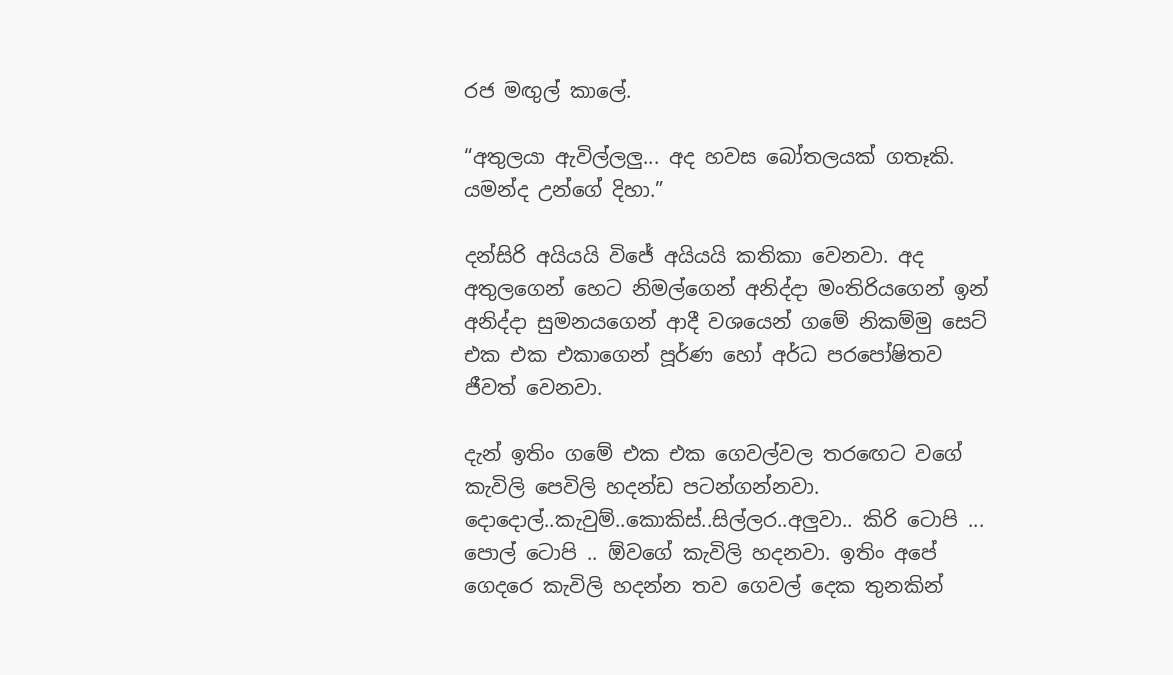රජ මඟුල් කාලේ.

“අතුලයා ඇවිල්ලලු... අද හවස බෝතලයක් ගතෑකි. යමන්ද උන්ගේ දිහා.”

දන්සිරි අයියයි විජේ අයියයි කතිකා වෙනවා. අද අතුලගෙන් හෙට නිමල්ගෙන් අනිද්දා මංතිරියගෙන් ඉන් අනිද්දා සුමනයගෙන් ආදී වශයෙන් ගමේ නිකම්මු සෙට් එක එක එකාගෙන් පූර්ණ හෝ අර්ධ පරපෝෂිතව ජීවත් වෙනවා.

දැන් ඉතිං ගමේ එක එක ගෙවල්වල තරඟෙට වගේ කැවිලි පෙවිලි හදන්ඩ පටන්ගන්නවා. දොදොල්..කැවුම්..කොකිස්..සිල්ලර..අලුවා.. කිරි ටොපි ... පොල් ටොපි .. ඕවගේ කැවිලි හදනවා. ඉතිං අපේ ගෙදරෙ කැවිලි හදන්න තව ගෙවල් දෙක තුනකින්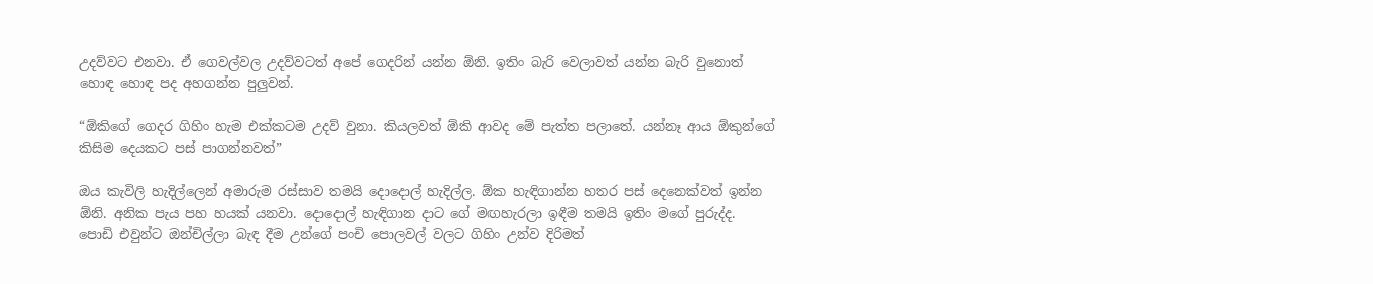උදව්වට එනවා. ඒ ගෙවල්වල උදව්වටත් අපේ ගෙදරින් යන්න ඕනි. ඉතිං බැරි වෙලාවත් යන්න බැරි වුනොත් හොඳ හොඳ පද අහගන්න පුලුවන්.

“ඕකිගේ ගෙදර ගිහිං හැම එක්කටම උදව් වුනා. කියලවත් ඕකි ආවද මේ පැත්ත පලාතේ. යන්නෑ ආය ඕකුන්ගේ කිසිම දෙයකට පස් පාගන්නවත්”

ඔය කැවිලි හැදිල්ලෙන් අමාරුම රස්සාව තමයි දොදොල් හැදිල්ල. ඕක හැඳිගාන්න හතර පස් දෙනෙක්වත් ඉන්න ඕනි. අනික පැය පහ හයක් යනවා. දොදොල් හැඳිගාන දාට ගේ මඟහැරලා ඉඳීම තමයි ඉතිං මගේ පුරුද්ද.
පොඩි එවුන්ට ඔන්චිල්ලා බැඳ දීම උන්ගේ පංචි පොලවල් වලට ගිහිං උන්ව දිරිමත්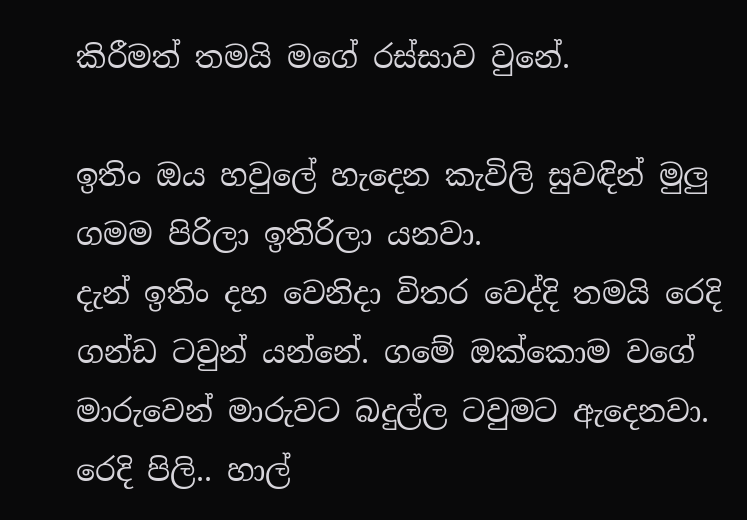කිරීමත් තමයි මගේ රස්සාව වුනේ.

ඉතිං ඔය හවුලේ හැදෙන කැවිලි සුවඳින් මුලු ගමම පිරිලා ඉතිරිලා යනවා.
දැන් ඉතිං දහ වෙනිදා විතර වෙද්දි තමයි රෙදි ගන්ඩ ටවුන් යන්නේ. ගමේ ඔක්කොම වගේ මාරුවෙන් මාරුවට බදුල්ල ටවුමට ඇදෙනවා. රෙදි පිලි.. හාල්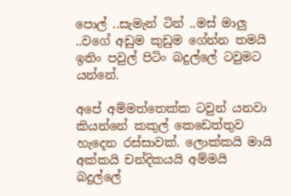පොල් ..සැමැන් ටින් ..මස් මාලු ..වගේ අඩුම කුඩුම ගේන්න තමයි ඉතිං පවුල් පිටිං බදුල්ලේ ටවුමට යන්නේ.

අපේ අම්මත්තෙක්ක ටවුන් යනවා කියන්නේ කකුල් කෙඩෙත්තුව හැදෙන රස්සාවක්. ලොක්කයි මායි අක්කයි චන්දිකයයි අම්මයි බදුල්ලේ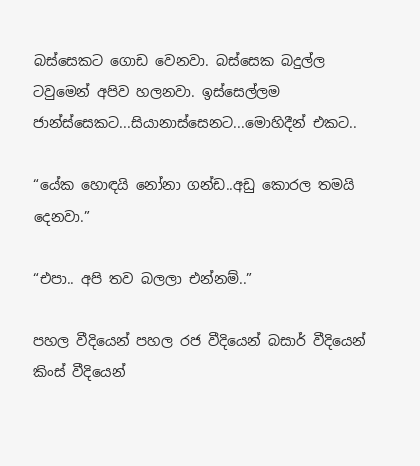බස්සෙකට ගොඩ වෙනවා. බස්සෙක බදුල්ල ටවුමෙන් අපිව හලනවා. ඉස්සෙල්ලම ජාන්ස්සෙකට...සියානාස්සෙනට...මොහිදීන් එකට..

“යේක හොඳයි නෝනා ගන්ඩ..අඩු කොරල තමයි දෙනවා.”

“එපා.. අපි තව බලලා එන්නම්..”

පහල වීදියෙන් පහල රජ වීදියෙන් බසාර් වීදියෙන් කිංස් වීදියෙන්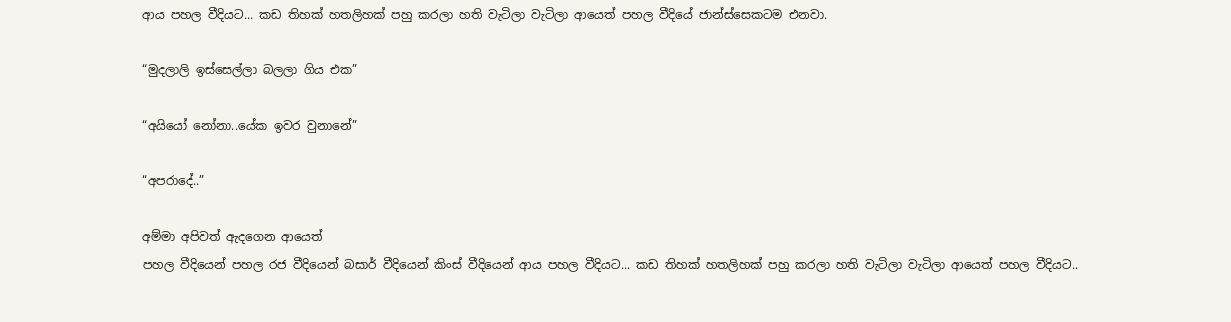ආය පහල වීදියට... කඩ තිහක් හතලිහක් පහු කරලා හති වැටිලා වැටිලා ආයෙත් පහල වීදියේ ජාන්ස්සෙකටම එනවා.

“මුදලාලි ඉස්සෙල්ලා බලලා ගිය එක”

“අයියෝ නෝනා..යේක ඉවර වුනානේ”

“අපරාදේ..”

අම්මා අපිවත් ඇදගෙන ආයෙත්
පහල වීදියෙන් පහල රජ වීදියෙන් බසාර් වීදියෙන් කිංස් වීදියෙන් ආය පහල වීදියට... කඩ තිහක් හතලිහක් පහු කරලා හති වැටිලා වැටිලා ආයෙත් පහල වීදියට..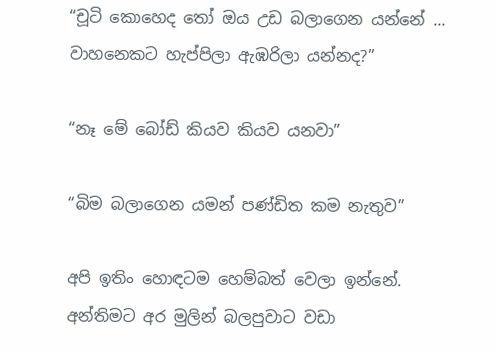“චූටි කොහෙද තෝ ඔය උඩ බලාගෙන යන්නේ ... වාහනෙකට හැප්පිලා ඇඹරිලා යන්නද?”

“නෑ මේ බෝඩ් කියව කියව යනවා”

“බිම බලාගෙන යමන් පණ්ඩිත කම නැතුව”

අපි ඉතිං හොඳටම හෙම්බත් වෙලා ඉන්නේ.
අන්තිමට අර මුලින් බලපුවාට වඩා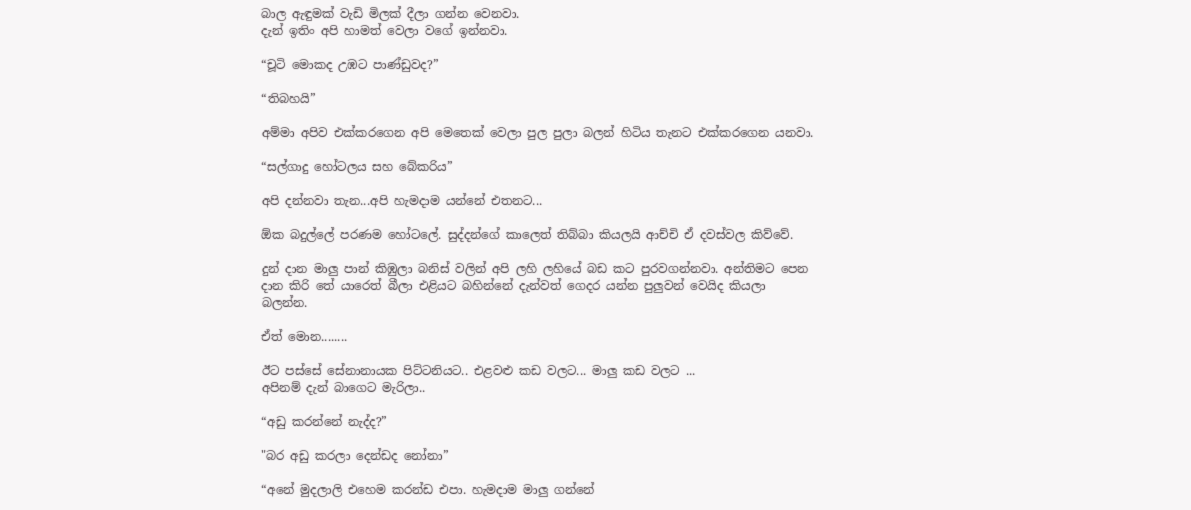බාල ඇඳුමක් වැඩි මිලක් දීලා ගන්න වෙනවා.
දැන් ඉතිං අපි හාමත් වෙලා වගේ ඉන්නවා.

“චූටි මොකද උඹට පාණ්ඩුවද?”

“තිබහයි”

අම්මා අපිව එක්කරගෙන අපි මෙතෙක් වෙලා පුල පුලා බලන් හිටිය තැනට එක්කරගෙන යනවා.

“සල්ගාදු හෝටලය සහ බේකරිය”

අපි දන්නවා තැන...අපි හැමදාම යන්නේ එතනට...

ඕක බදුල්ලේ පරණම හෝටලේ. සුද්දන්ගේ කාලෙත් තිබ්බා කියලයි ආච්චි ඒ දවස්වල කිව්වේ.

දුන් දාන මාලු පාන් කිඹුලා බනිස් වලින් අපි ලහි ලහියේ බඩ කට පුරවගන්නවා. අන්තිමට පෙන දාන කිරි තේ යාරෙත් බීලා එළියට බහින්නේ දැන්වත් ගෙදර යන්න පුලුවන් වෙයිද කියලා බලන්න.

ඒත් මොන........

ඊට පස්සේ සේනානායක පිට්ටනියට.. එළවළු කඩ වලට... මාලු කඩ වලට ...
අපිනම් දැන් බාගෙට මැරිලා..

“අඩු කරන්නේ නැද්ද?”

"බර අඩු කරලා දෙන්ඩද නෝනා”

“අනේ මුදලාලි එහෙම කරන්ඩ එපා. හැමදාම මාලු ගන්නේ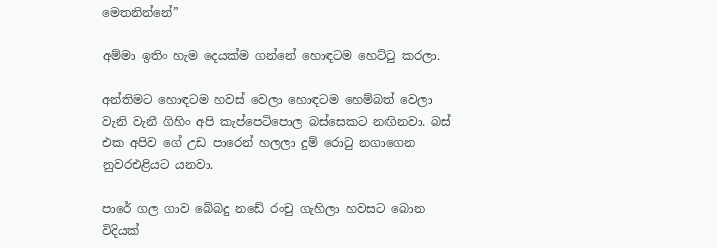මෙතනින්නේ”

අම්මා ඉතිං හැම දෙයක්ම ගන්නේ හොඳටම හෙට්ටු කරලා.

අන්තිමට හොඳටම හවස් වෙලා හොඳටම හෙම්බත් වෙලා වැනි වැනී ගිහිං අපි කැප්පෙටිපොල බස්සෙකට නඟිනවා. බස් එක අපිව ගේ උඩ පාරෙන් හලලා දුම් රොටු නගාගෙන නුවරඑළියට යනවා.

පාරේ ගල ගාව බේබදු නඩේ රංචු ගැහිලා හවසට බොන විදියක්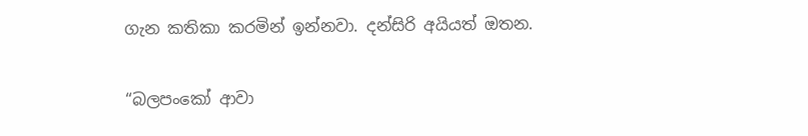ගැන කතිකා කරමින් ඉන්නවා. දන්සිරි අයියත් ඔතන.

“බලපංකෝ ආවා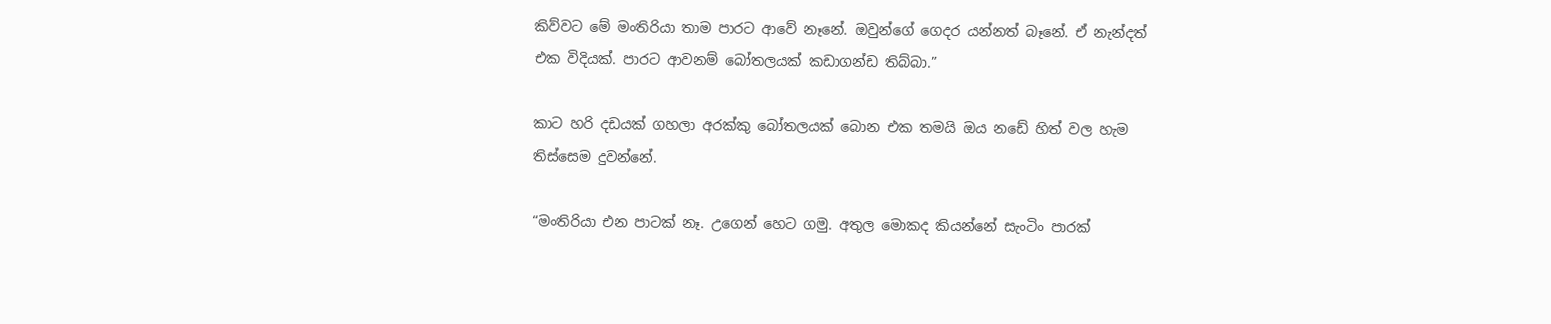කිව්වට මේ මංතිරියා තාම පාරට ආවේ නෑනේ. ඔවුන්ගේ ගෙදර යන්නත් බෑනේ. ඒ නැන්දත් එක විදියක්. පාරට ආවනම් බෝතලයක් කඩාගන්ඩ තිබ්බා.”

කාට හරි දඩයක් ගහලා අරක්කු බෝතලයක් බොන එක තමයි ඔය නඩේ හිත් වල හැම තිස්සෙම දුවන්නේ.

“මංතිරියා එන පාටක් නෑ. උගෙන් හෙට ගමු. අතුල මොකද කියන්නේ සැංටිං පාරක්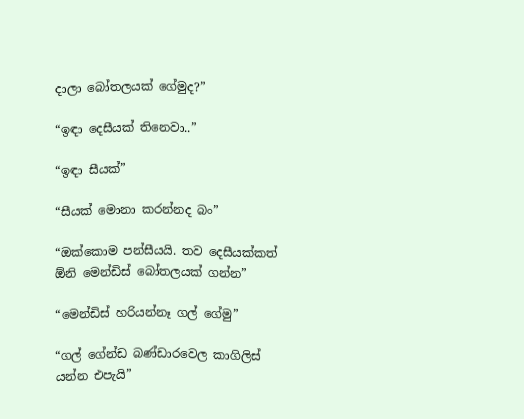දාලා බෝතලයක් ගේමුද?”

“ඉඳා දෙසීයක් තිනෙවා..”

“ඉඳා සීයක්”

“සීයක් මොනා කරන්නද බං”

“ඔක්කොම පන්සීයයි. තව දෙසීයක්කත් ඕනි මෙන්ඩිස් බෝතලයක් ගන්න”

“මෙන්ඩිස් හරියන්නෑ ගල් ගේමු”

“ගල් ගේන්ඩ බණ්ඩාරවෙල කාගිලිස් යන්න එපැයි”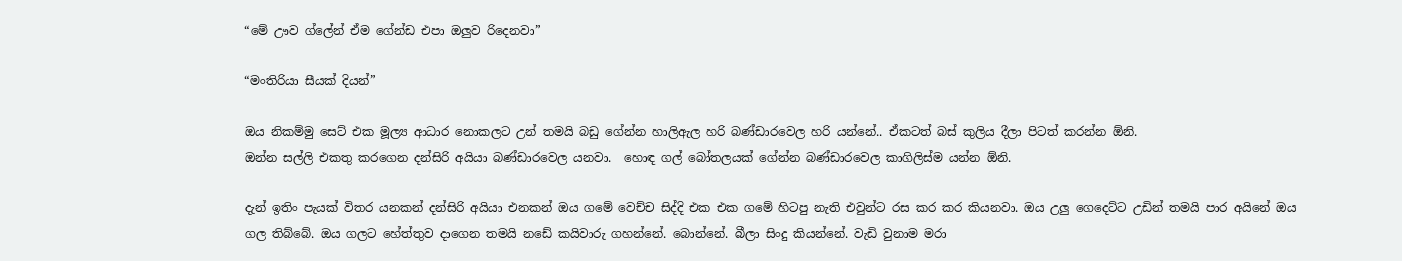“මේ ඌව ග්ලේන් ඒම ගේන්ඩ එපා ඔලුව රිදෙනවා”

“මංතිරියා සීයක් දියන්”

ඔය නිකම්මු සෙට් එක මූල්‍ය ආධාර නොකලට උන් තමයි බඩු ගේන්න හාලිඇල හරි බණ්ඩාරවෙල හරි යන්නේ.. ඒකටත් බස් කුලිය දීලා පිටත් කරන්න ඕනි.
ඔන්න සල්ලි එකතු කරගෙන දන්සිරි අයියා බණ්ඩාරවෙල යනවා.  හොඳ ගල් බෝතලයක් ගේන්න බණ්ඩාරවෙල කාගිලිස්ම යන්න ඕනි.

දැන් ඉතිං පැයක් විතර යනකන් දන්සිරි අයියා එනකන් ඔය ගමේ වෙච්ච සිද්දි එක එක ගමේ හිටපු නැති එවුන්ට රස කර කර කියනවා. ඔය උලු ගෙදෙට්ට උඩින් තමයි පාර අයිනේ ඔය ගල තිබ්බේ. ඔය ගලට හේත්තුව දාගෙන තමයි නඩේ කයිවාරු ගහන්නේ. බොන්නේ. බීලා සිංදු කියන්නේ. වැඩි වුනාම මරා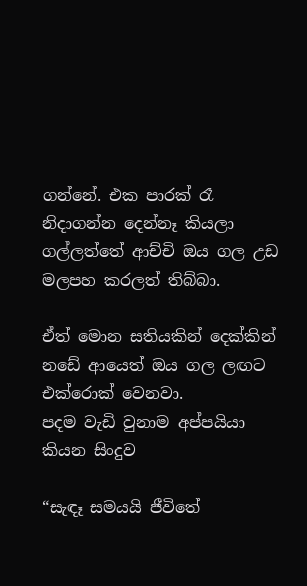ගන්නේ. එක පාරක් රෑ නිදාගන්න දෙන්නෑ කියලා ගල්ලත්තේ ආච්චි ඔය ගල උඩ මලපහ කරලත් තිබ්බා.

ඒත් මොන සතියකින් දෙක්කින් නඩේ ආයෙත් ඔය ගල ලඟට එක්රොක් වෙනවා.
පදම වැඩි වුනාම අප්පයියා කියන සිංදුව

“සැඳෑ සමයයි ජීවිතේ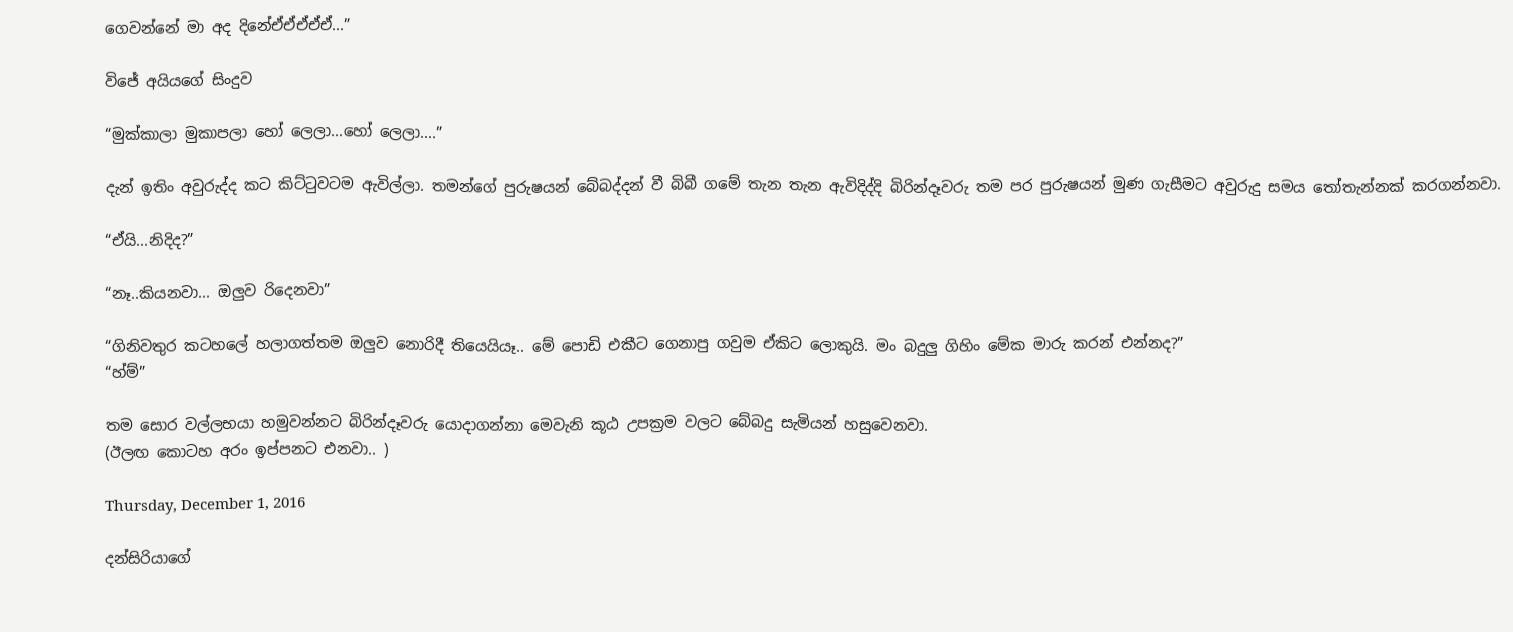ගෙවන්නේ මා අද දිනේඒඒඒඒඒ...”

විජේ අයියගේ සිංදුව

“මුක්කාලා මුකාපලා හෝ ලෙලා...හෝ ලෙලා....”

දැන් ඉතිං අවුරුද්ද කට කිට්ටුවටම ඇවිල්ලා. තමන්ගේ පුරුෂයන් බේබද්දන් වී බිබී ගමේ තැන තැන ඇවිදිද්දි බිරින්දෑවරු තම පර පුරුෂයන් මුණ ගැසීමට අවුරුදු සමය තෝතැන්නක් කරගන්නවා.

“ඒයි...නිදිද?”

“නෑ..කියනවා... ඔලුව රිදෙනවා”

“ගිනිවතුර කටහලේ හලාගත්තම ඔලුව නොරිදී තියෙයියෑ.. මේ පොඩි එකීට ගෙනාපු ගවුම ඒකිට ලොකුයි. මං බදුලු ගිහිං මේක මාරු කරන් එන්නද?”
“හ්ම්”

තම සොර වල්ලභයා හමුවන්නට බිරින්දෑවරු යොදාගන්නා මෙවැනි කූඨ උපක්‍රම වලට බේබදු සැමියන් හසුවෙනවා.
(ඊලඟ කොටහ අරං ඉප්පනට එනවා.. )

Thursday, December 1, 2016

දන්සිරියාගේ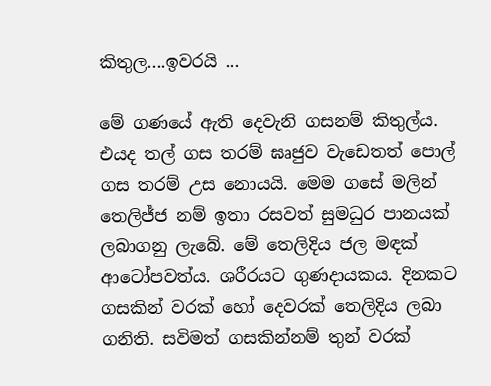කිතුල....ඉවරයි ...

මේ ගණයේ ඇති දෙවැනි ගසනම් කිතුල්ය. එයද තල් ගස තරම් ඝෘජුව වැඩෙතත් පොල් ගස තරම් උස නොයයි. මෙම ගසේ මලින් තෙලිජ්ජ නම් ඉතා රසවත් සුමධුර පානයක් ලබාගනු ලැබේ. මේ තෙලිදිය ජල මඳක් ආටෝපවත්ය. ශරීරයට ගුණදායකය. දිනකට ගසකින් වරක් හෝ දෙවරක් තෙලිදිය ලබා ගනිති. සවිමත් ගසකින්නම් තුන් වරක්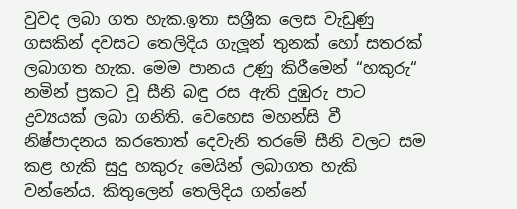වුවද ලබා ගත හැක.ඉතා සශ්‍රීක ලෙස වැඩුණු ගසකින් දවසට තෙලිදිය ගැලූන් තුනක් හෝ සතරක් ලබාගත හැක. මෙම පානය උණු කිරීමෙන් “හකුරු“ නමින් ප්‍රකට වූ සීනි බඳු රස ඇති දුඹුරු පාට ද්‍රව්‍යයක් ලබා ගනිති. වෙහෙස මහන්සි වී නිෂ්පාදනය කරතොත් දෙවැනි තරමේ සීනි වලට සම කළ හැකි සුදු හකුරු මෙයින් ලබාගත හැකි වන්නේය. කිතුලෙන් තෙලිදිය ගන්නේ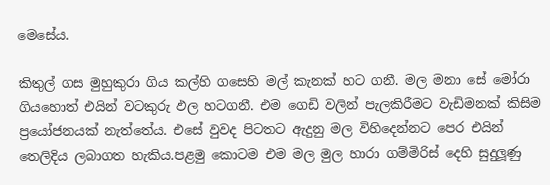මෙසේය.

කිතුල් ගස මුහුකුරා ගිය කල්හි ගසෙහි මල් කැනක් හට ගනී. මල මනා සේ මෝරා ගියහොත් එයින් වටකුරු ඵල හටගනී. එම ගෙඩි වලින් පැලකිරීමට වැඩිමනක් කිසිම ප්‍රයෝජනයක් නැත්තේය. එසේ වුවද පිටතට ඇදුනු මල විහිදෙන්නට පෙර එයින් තෙලිදිය ලබාගත හැකිය.පළමු කොටම එම මල මුල හාරා ගම්මිරිස් දෙහි සුදුලූණු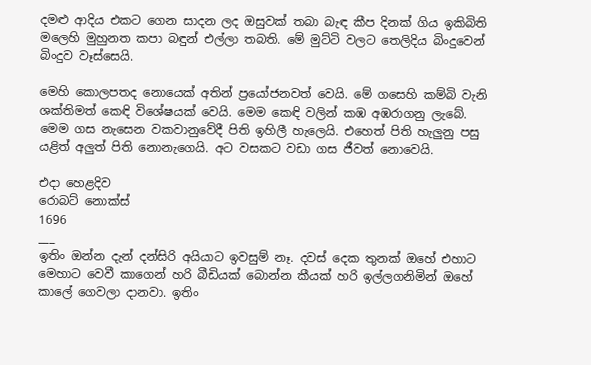දමළු ආදිය එකට ගෙන සාදන ලද ඔසුවක් තබා බැඳ කීප දිනක් ගිය ඉකිබිති මලෙහි මුහුනත කපා බඳුන් එල්ලා තබති. මේ මුට්ටි වලට තෙලිදිය බිංදුවෙන් බිංදුව වෑස්සෙයි.

මෙහි කොලපතද නොයෙක් අතින් ප්‍රයෝජනවත් වෙයි. මේ ගසෙහි කම්බි වැනි ශක්තිමත් කෙඳි විශේෂයක් වෙයි. මෙම කෙඳි වලින් කඹ අඹරාගනු ලැබේ. මෙම ගස නැසෙන වකවානුවේදී පිති ඉහිලී හැලෙයි. එහෙත් පිති හැලුනු පසු යළිත් අලුත් පිති නොනැගෙයි. අට වසකට වඩා ගස ජීවත් නොවෙයි.

එදා හෙළදිව
රොබට් නොක්ස්
1696
___
ඉතිං ඔන්න දැන් දන්සිරි අයියාට ඉවසුම් නෑ. දවස් දෙක තුනක් ඔහේ එහාට මෙහාට වෙවී කාගෙන් හරි බීඩියක් බොන්න කීයක් හරි ඉල්ලගනිමින් ඔහේ කාලේ ගෙවලා දානවා. ඉතිං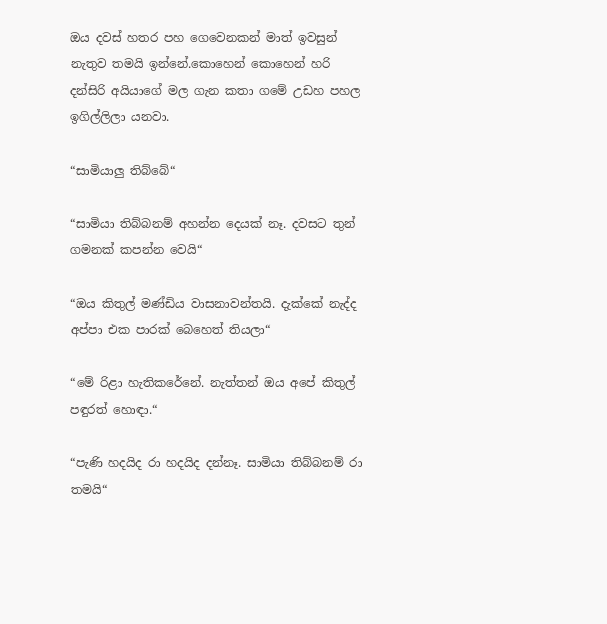ඔය දවස් හතර පහ ගෙවෙනකන් මාත් ඉවසුන් නැතුව තමයි ඉන්නේ.කොහෙන් කොහෙන් හරි දන්සිරි අයියාගේ මල ගැන කතා ගමේ උඩහ පහල ඉගිල්ලිලා යනවා.

“සාමියාලු තිබ්බේ“

“සාමියා තිබ්බනම් අහන්න දෙයක් නෑ. දවසට තුන් ගමනක් කපන්න වෙයි“

“ඔය කිතුල් මණ්ඩිය වාසනාවන්තයි. දැක්කේ නැද්ද අප්පා එක පාරක් බෙහෙත් තියලා“

“මේ රිළා හැතිකරේනේ. නැත්තන් ඔය අපේ කිතුල් පඳුරත් හොඳා.“

“පැණි හදයිද රා හදයිද දන්නෑ. සාමියා තිබ්බනම් රා තමයි“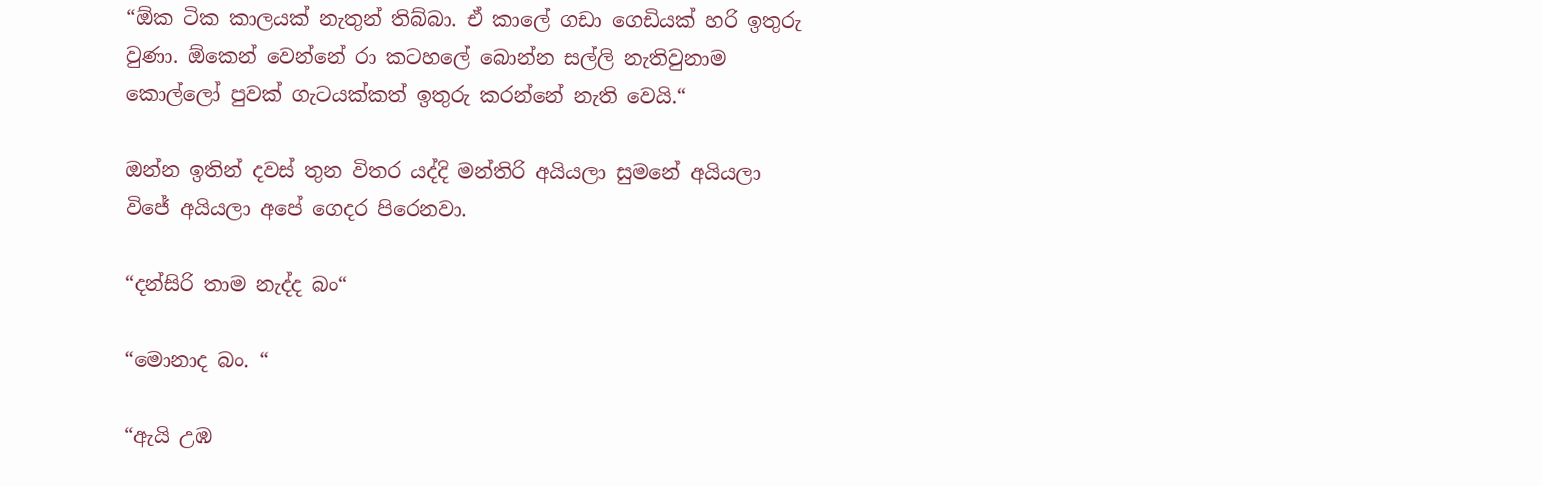“ඕක ටික කාලයක් නැතුන් තිබ්බා. ඒ කාලේ ගඩා ගෙඩියක් හරි ඉතුරු වුණා. ඕකෙන් වෙන්නේ රා කටහලේ බොන්න සල්ලි නැතිවුනාම කොල්ලෝ පුවක් ගැටයක්කත් ඉතුරු කරන්නේ නැති වෙයි.“

ඔන්න ඉතින් දවස් තුන විතර යද්දි මන්තිරි අයියලා සුමනේ අයියලා විජේ අයියලා අපේ ගෙදර පිරෙනවා.

“දන්සිරි තාම නැද්ද බං“

“මොනාද බං. “

“ඇයි උඹ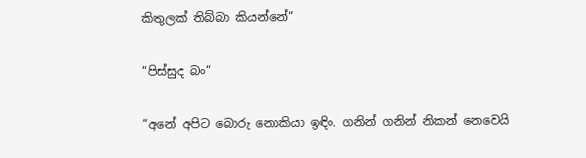කිතුලක් තිබ්බා කියන්නේ“

“පිස්සුද බං“

“අනේ අපිට බොරු නොකියා ඉඳිං. ගනින් ගනින් නිකන් නෙවෙයි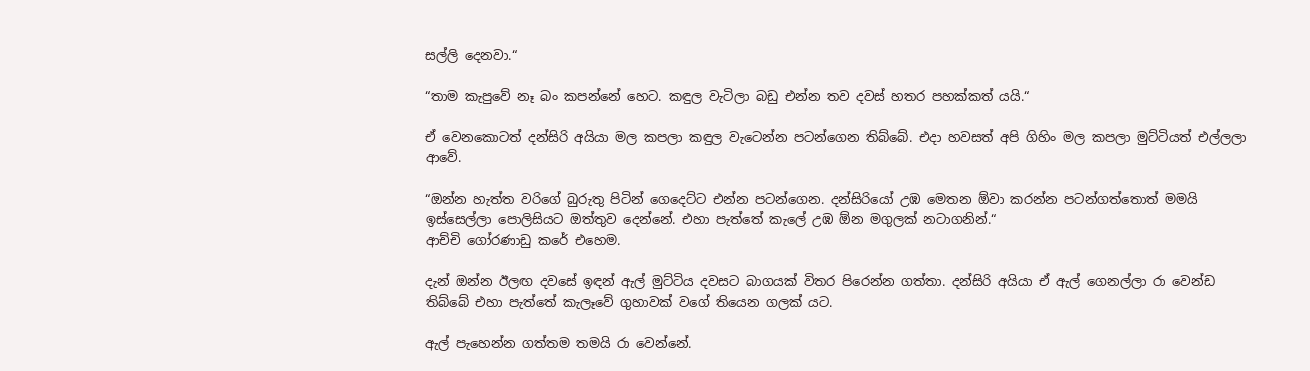සල්ලි දෙනවා.“

“තාම කැපුවේ නෑ බං කපන්නේ හෙට. කඳුල වැටිලා බඩු එන්න තව දවස් හතර පහක්කත් යයි.“

ඒ වෙනකොටත් දන්සිරි අයියා මල කපලා කඳුල වැටෙන්න පටන්ගෙන තිබ්බේ. එදා හවසත් අපි ගිහිං මල කපලා මුට්ටියත් එල්ලලා ආවේ.

“ඔන්න හැත්ත වරිගේ බුරුතු පිටින් ගෙදෙට්ට එන්න පටන්ගෙන. දන්සිරියෝ උඹ මෙතන ඕවා කරන්න පටන්ගත්තොත් මමයි ඉස්සෙල්ලා පොලිසියට ඔත්තුව දෙන්නේ. එහා පැත්තේ කැලේ උඹ ඕන මගුලක් නටාගනින්.“
ආච්චි ගෝරණාඩු කරේ එහෙම.

දැන් ඔන්න ඊලඟ දවසේ ඉඳන් ඇල් මුට්ටිය දවසට බාගයක් විතර පිරෙන්න ගත්තා. දන්සිරි අයියා ඒ ඇල් ගෙනල්ලා රා වෙන්ඩ තිබ්බේ එහා පැත්තේ කැලෑවේ ගුහාවක් වගේ තියෙන ගලක් යට.

ඇල් පැහෙන්න ගත්තම තමයි රා වෙන්නේ.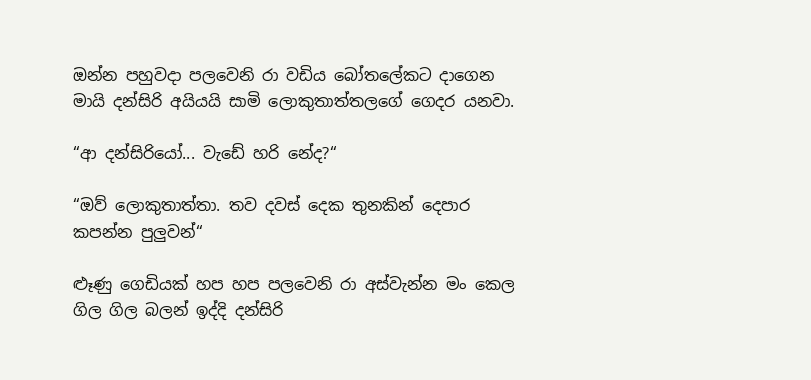ඔන්න පහුවදා පලවෙනි රා වඩිය බෝතලේකට දාගෙන මායි දන්සිරි අයියයි සාමි ලොකුතාත්තලගේ ගෙදර යනවා.

“ආ දන්සිරියෝ... වැඩේ හරි නේද?“

“ඔව් ලොකුතාත්තා. තව දවස් දෙක තුනකින් දෙපාර කපන්න පුලුවන්“

ළූණු ගෙඩියක් හප හප පලවෙනි රා අස්වැන්න මං කෙල ගිල ගිල බලන් ඉද්දි දන්සිරි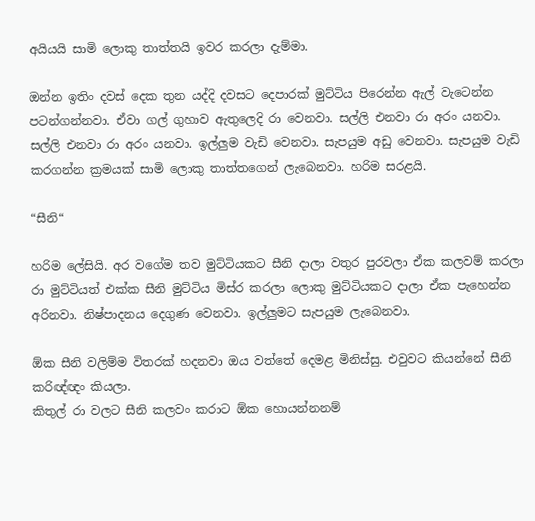අයියයි සාමි ලොකු තාත්තයි ඉවර කරලා දැම්මා.

ඔන්න ඉතිං දවස් දෙක තුන යද්දි දවසට දෙපාරක් මුට්ටිය පිරෙන්න ඇල් වැටෙන්න පටන්ගන්නවා. ඒවා ගල් ගුහාව ඇතුලෙදි රා වෙනවා. සල්ලි එනවා රා අරං යනවා. සල්ලි එනවා රා අරං යනවා. ඉල්ලුම වැඩි වෙනවා. සැපයුම අඩු වෙනවා. සැපයුම වැඩි කරගන්න ක්‍රමයක් සාමි ලොකු තාත්තගෙන් ලැබෙනවා. හරිම සරළයි.

“සීනි“

හරිම ලේසියි. අර වගේම තව මුට්ටියකට සීනි දාලා වතුර පුරවලා ඒක කලවම් කරලා රා මුට්ටියත් එක්ක සීනි මුට්ටිය මිස්ර කරලා ලොකු මුට්ටියකට දාලා ඒක පැහෙන්න අරිනවා. නිෂ්පාදනය දෙගුණ වෙනවා. ඉල්ලුමට සැපයුම ලැබෙනවා.

ඕක සීනි වලිම්ම විතරක් හදනවා ඔය වත්තේ දෙමළ මිනිස්සු. එවුවට කියන්නේ සීනි කරිඥ්ඥං කියලා.
කිතුල් රා වලට සීනි කලවං කරාට ඕක හොයන්නනම්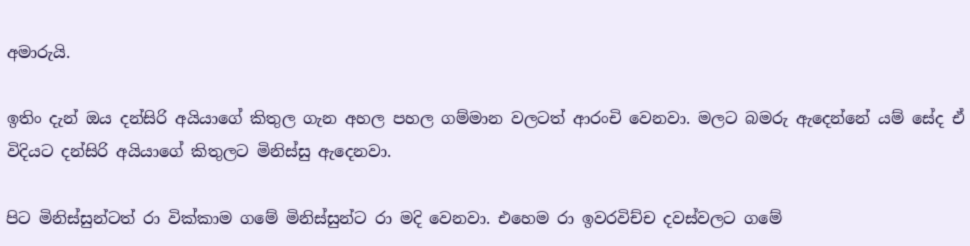අමාරුයි.

ඉතිං දැන් ඔය දන්සිරි අයියාගේ කිතුල ගැන අහල පහල ගම්මාන වලටත් ආරංචි වෙනවා. මලට බමරු ඇදෙන්නේ යම් සේද ඒ විදියට දන්සිරි අයියාගේ කිතුලට මිනිස්සු ඇදෙනවා.

පිට මිනිස්සුන්ටත් රා වික්කාම ගමේ මිනිස්සුන්ට රා මදි වෙනවා. එහෙම රා ඉවරවිච්ච දවස්වලට ගමේ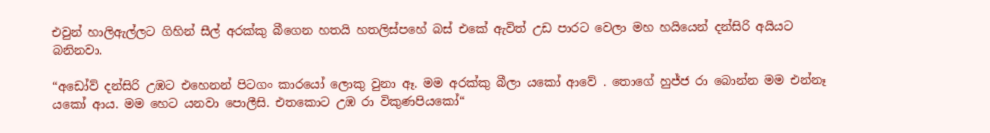එවුන් හාලිඇල්ලට ගිහින් සීල් අරක්කු බීගෙන හතයි හතලිස්පහේ බස් එකේ ඇවිත් උඩ පාරට වෙලා මහ හයියෙන් දන්සිරි අයියට බනිනවා.

“අඩෝව් දන්සිරි උඹට එහෙනන් පිටගං කාරයෝ ලොකු වුනා ඈ. මම අරක්කු බීලා යකෝ ආවේ . තොගේ හුජ්ජ රා බොන්න මම එන්නෑ යකෝ ආය. මම හෙට යනවා පොලීසි. එතකොට උඹ රා විකුණපියකෝ“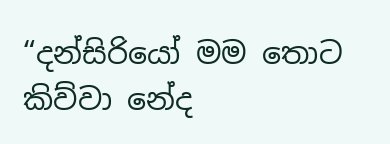“දන්සිරියෝ මම තොට කිව්වා නේද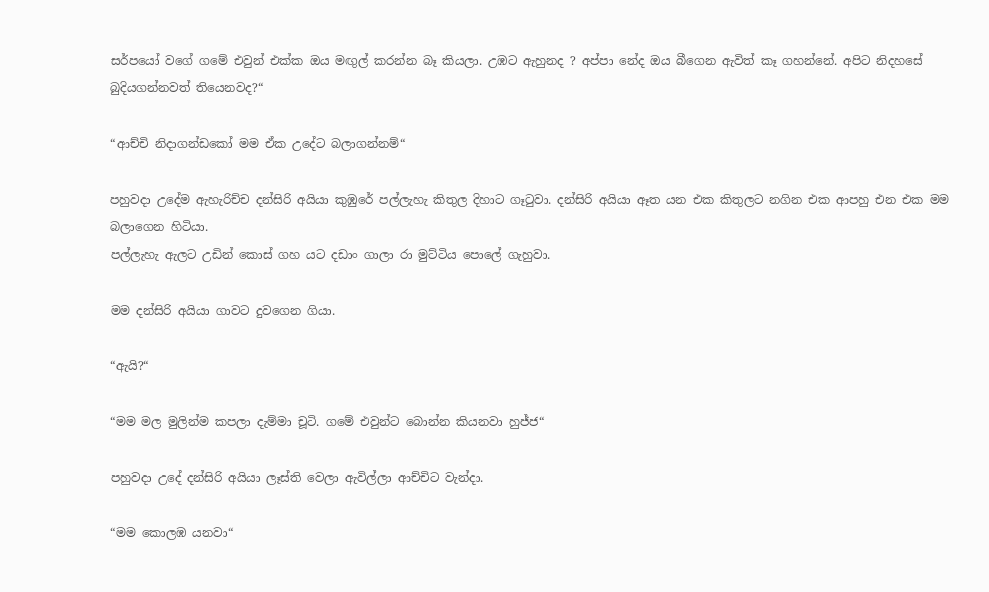සර්පයෝ වගේ ගමේ එවුන් එක්ක ඔය මඟුල් කරන්න බෑ කියලා. උඹට ඇහුනද ? අප්පා නේද ඔය බීගෙන ඇවිත් කෑ ගහන්නේ. අපිට නිදහසේ බුදියගන්නවත් තියෙනවද?“

“ආච්චි නිදාගන්ඩකෝ මම ඒක උදේට බලාගන්නම්“

පහුවදා උදේම ඇහැරිච්ච දන්සිරි අයියා කුඹුරේ පල්ලැහැ කිතුල දිහාට ගෑටුවා. දන්සිරි අයියා ඈත යන එක කිතුලට නගින එක ආපහු එන එක මම බලාගෙන හිටියා.
පල්ලැහැ ඇලට උඩින් කොස් ගහ යට දඩාං ගාලා රා මුට්ටිය පොලේ ගැහුවා.

මම දන්සිරි අයියා ගාවට දුවගෙන ගියා.

“ඇයි?“

“මම මල මුලින්ම කපලා දැම්මා චූටි. ගමේ එවුන්ට බොන්න කියනවා හුජ්ජ“

පහුවදා උදේ දන්සිරි අයියා ලෑස්ති වෙලා ඇවිල්ලා ආච්චිට වැන්දා.

“මම කොලඹ යනවා“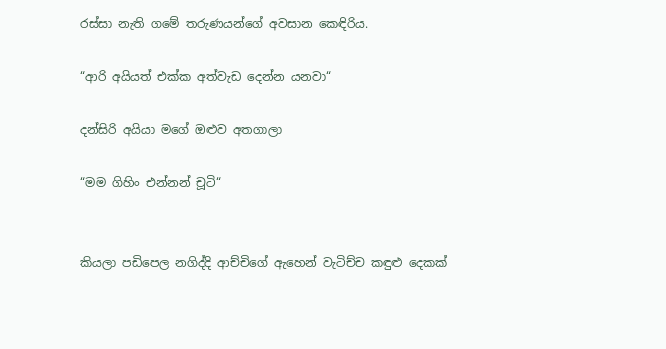රස්සා නැති ගමේ තරුණයන්ගේ අවසාන කෙඳිරිය.

“ආරි අයියත් එක්ක අත්වැඩ දෙන්න යනවා“

දන්සිරි අයියා මගේ ඔළුව අතගාලා

“මම ගිහිං එන්නන් චූටි“


කියලා පඩිපෙල නගිද්දි ආච්චිගේ ඇහෙන් වැටිච්ච කඳුළු දෙකක්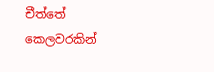චීත්තේ කෙලවරකින්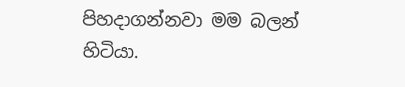පිහදාගන්නවා මම බලන් හිටියා.